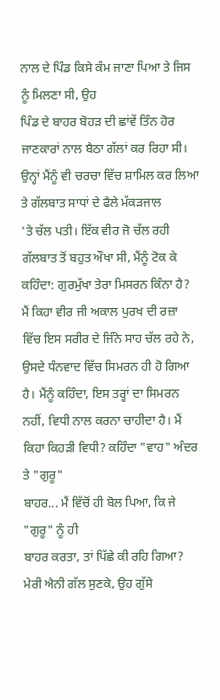ਨਾਲ ਦੇ ਪਿੰਡ ਕਿਸੇ ਕੰਮ ਜਾਣਾ ਪਿਆ ਤੇ ਜਿਸ ਨੂੰ ਮਿਲਣਾ ਸੀ, ਉਹ
ਪਿੰਡ ਦੇ ਬਾਹਰ ਬੋਹੜ ਦੀ ਛਾਂਵੇਂ ਤਿੰਨ ਹੋਰ ਜਾਣਕਾਰਾਂ ਨਾਲ ਬੈਠਾ ਗੱਲਾਂ ਕਰ ਰਿਹਾ ਸੀ।
ਉਨ੍ਹਾਂ ਮੈਂਨੂੰ ਵੀ ਚਰਚਾ ਵਿੱਚ ਸ਼ਾਮਿਲ ਕਰ ਲਿਆ ਤੇ ਗੱਲਬਾਤ ਸਾਧਾਂ ਦੇ ਫੈਲੇ ਮੱਕੜਜਾਲ
'ਤੇ ਚੱਲ ਪਤੀ। ਇੱਕ ਵੀਰ ਜੋ ਚੱਲ ਰਹੀ ਗੱਲਬਾਤ ਤੋਂ ਬਹੁਤ ਔਖਾ ਸੀ, ਮੈਂਨੂੰ ਟੋਕ ਕੇ
ਕਹਿੰਦਾ: ਗੁਰਮੁੱਖਾ ਤੇਰਾ ਮਿਸਰਨ ਕਿੰਨਾ ਹੈ?
ਮੈਂ ਕਿਹਾ ਵੀਰ ਜੀ ਅਕਾਲ ਪੁਰਖ ਦੀ ਰਜ਼ਾ
ਵਿੱਚ ਇਸ ਸਰੀਰ ਦੇ ਜਿੰਨੇ ਸਾਹ ਚੱਲ ਰਹੇ ਨੇ, ਉਸਦੇ ਧੰਨਵਾਦ ਵਿੱਚ ਸਿਮਰਨ ਹੀ ਹੋ ਗਿਆ
ਹੈ। ਮੈਂਨੂੰ ਕਹਿੰਦਾ, ਇਸ ਤਰ੍ਹਾਂ ਦਾ ਸਿਮਰਨ ਨਹੀਂ, ਵਿਧੀ ਨਾਲ ਕਰਨਾ ਚਾਹੀਦਾ ਹੈ। ਮੈਂ
ਕਿਹਾ ਕਿਹੜੀ ਵਿਧੀ? ਕਹਿੰਦਾ "ਵਾਹ" ਅੰਦਰ ਤੇ "ਗੁਰੂ"
ਬਾਹਰ... ਮੈਂ ਵਿੱਚੋਂ ਹੀ ਬੋਲ ਪਿਆ, ਕਿ ਜੇ "ਗੁਰੂ" ਨੂੰ ਹੀ
ਬਾਹਰ ਕਰਤਾ, ਤਾਂ ਪਿੱਛੇ ਕੀ ਰਹਿ ਗਿਆ?
ਮੇਰੀ ਐਨੀ ਗੱਲ ਸੁਣਕੇ, ਉਹ ਗੁੱਸੇ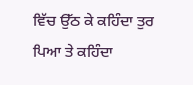ਵਿੱਚ ਉੱਠ ਕੇ ਕਹਿੰਦਾ ਤੁਰ
ਪਿਆ ਤੇ ਕਹਿੰਦਾ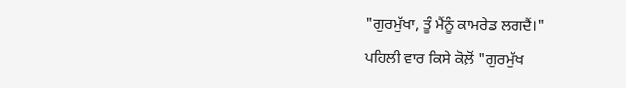"ਗੁਰਮੁੱਖਾ, ਤੂੰ ਮੈਂਨੂੰ ਕਾਮਰੇਡ ਲਗਦੈਂ।"
ਪਹਿਲੀ ਵਾਰ ਕਿਸੇ ਕੋਲ਼ੋਂ "ਗੁਰਮੁੱਖ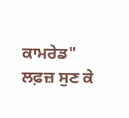ਕਾਮਰੇਡ" ਲਫ਼ਜ਼ ਸੁਣ ਕੇ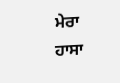ਮੇਰਾ ਹਾਸਾ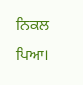ਨਿਕਲ ਪਿਆ।